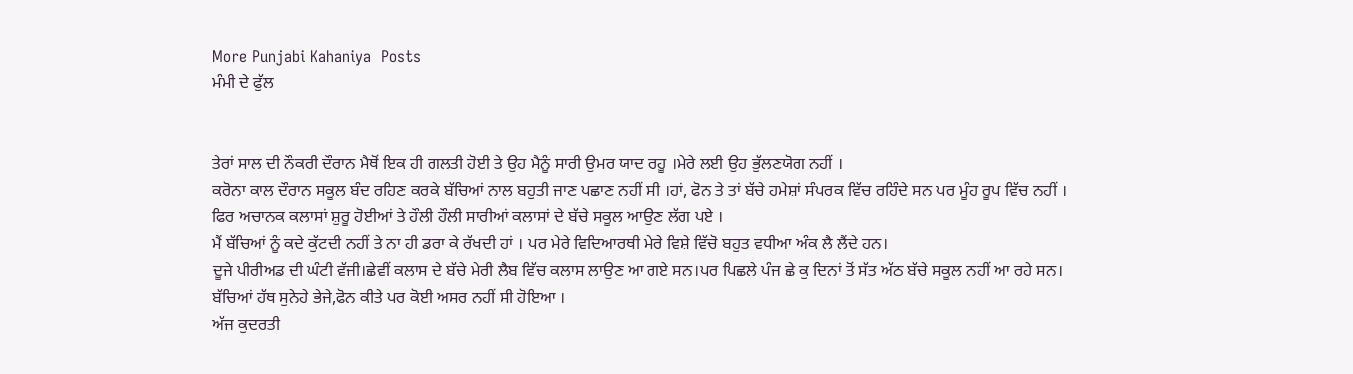More Punjabi Kahaniya  Posts
ਮੰਮੀ ਦੇ ਫੁੱਲ


ਤੇਰਾਂ ਸਾਲ ਦੀ ਨੌਕਰੀ ਦੌਰਾਨ ਮੈਥੋਂ ਇਕ ਹੀ ਗਲਤੀ ਹੋਈ ਤੇ ਉਹ ਮੈਨੂੰ ਸਾਰੀ ਉਮਰ ਯਾਦ ਰਹੂ ।ਮੇਰੇ ਲਈ ਉਹ ਭੁੱਲਣਯੋਗ ਨਹੀਂ ।
ਕਰੋਨਾ ਕਾਲ ਦੌਰਾਨ ਸਕੂਲ ਬੰਦ ਰਹਿਣ ਕਰਕੇ ਬੱਚਿਆਂ ਨਾਲ ਬਹੁਤੀ ਜਾਣ ਪਛਾਣ ਨਹੀਂ ਸੀ ।ਹਾਂ, ਫੋਨ ਤੇ ਤਾਂ ਬੱਚੇ ਹਮੇਸ਼ਾਂ ਸੰਪਰਕ ਵਿੱਚ ਰਹਿੰਦੇ ਸਨ ਪਰ ਮੂੰਹ ਰੂਪ ਵਿੱਚ ਨਹੀਂ ।
ਫਿਰ ਅਚਾਨਕ ਕਲਾਸਾਂ ਸ਼ੁਰੂ ਹੋਈਆਂ ਤੇ ਹੌਲੀ ਹੌਲੀ ਸਾਰੀਆਂ ਕਲਾਸਾਂ ਦੇ ਬੱਚੇ ਸਕੂਲ ਆਉਣ ਲੱਗ ਪਏ ।
ਮੈਂ ਬੱਚਿਆਂ ਨੂੰ ਕਦੇ ਕੁੱਟਦੀ ਨਹੀਂ ਤੇ ਨਾ ਹੀ ਡਰਾ ਕੇ ਰੱਖਦੀ ਹਾਂ । ਪਰ ਮੇਰੇ ਵਿਦਿਆਰਥੀ ਮੇਰੇ ਵਿਸ਼ੇ ਵਿੱਚੋ ਬਹੁਤ ਵਧੀਆ ਅੰਕ ਲੈ ਲੈਂਦੇ ਹਨ।
ਦੂਜੇ ਪੀਰੀਅਡ ਦੀ ਘੰਟੀ ਵੱਜੀ।ਛੇਵੀਂ ਕਲਾਸ ਦੇ ਬੱਚੇ ਮੇਰੀ ਲੈਬ ਵਿੱਚ ਕਲਾਸ ਲਾਉਣ ਆ ਗਏ ਸਨ।ਪਰ ਪਿਛਲੇ ਪੰਜ ਛੇ ਕੁ ਦਿਨਾਂ ਤੋਂ ਸੱਤ ਅੱਠ ਬੱਚੇ ਸਕੂਲ ਨਹੀਂ ਆ ਰਹੇ ਸਨ।
ਬੱਚਿਆਂ ਹੱਥ ਸੁਨੇਹੇ ਭੇਜੇ,ਫੋਨ ਕੀਤੇ ਪਰ ਕੋਈ ਅਸਰ ਨਹੀਂ ਸੀ ਹੋਇਆ ।
ਅੱਜ ਕੁਦਰਤੀ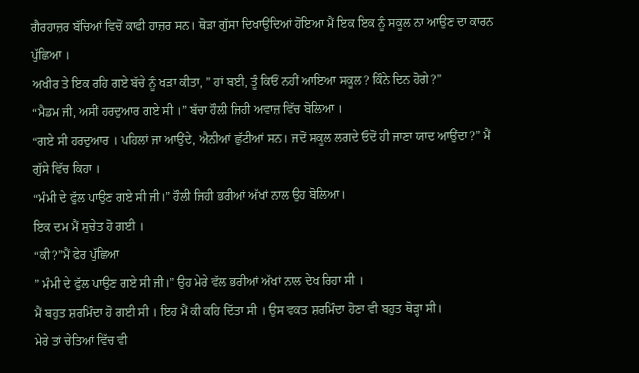ਗੈਰਹਾਜ਼ਰ ਬੱਚਿਆਂ ਵਿਚੋਂ ਕਾਫੀ ਹਾਜ਼ਰ ਸਨ। ਥੋੜਾ ਗੁੱਸਾ ਦਿਖਾਉਂਦਿਆਂ ਹੋਇਆ ਮੈਂ ਇਕ ਇਕ ਨੂੰ ਸਕੂਲ ਨਾ ਆਉਣ ਦਾ ਕਾਰਨ ਪੁੱਛਿਆ ।
ਅਖੀਰ ਤੇ ਇਕ ਰਹਿ ਗਏ ਬੱਚੇ ਨੂੰ ਖੜਾ ਕੀਤਾ, ” ਹਾਂ ਬਈ, ਤੂੰ ਕਿਓਂ ਨਹੀਂ ਆਇਆ ਸਕੂਲ? ਕਿੰਨੇ ਦਿਨ ਹੋਗੇ?”
“ਮੈਡਮ ਜੀ, ਅਸੀਂ ਹਰਦੁਆਰ ਗਏ ਸੀ ।” ਬੱਚਾ ਹੌਲੀ ਜਿਹੀ ਅਵਾਜ਼ ਵਿੱਚ ਬੋਲਿਆ ।
“ਗਏ ਸੀ ਹਰਦੁਆਰ । ਪਹਿਲਾਂ ਜਾ ਆਉਂਦੇ, ਐਨੀਆਂ ਛੁੱਟੀਆਂ ਸਨ। ਜਦੋਂ ਸਕੂਲ ਲਗਦੇ ਓਦੋਂ ਹੀ ਜਾਣਾ ਯਾਦ ਆਉਂਦਾ?” ਮੈਂ ਗੁੱਸੇ ਵਿੱਚ ਕਿਹਾ ।
“ਮੰਮੀ ਦੇ ਫੁੱਲ ਪਾਉਣ ਗਏ ਸੀ ਜੀ।” ਹੌਲੀ ਜਿਹੀ ਭਰੀਆਂ ਅੱਖਾਂ ਨਾਲ ਉਹ ਬੋਲਿਆ।
ਇਕ ਦਮ ਮੈਂ ਸੁਚੇਤ ਹੋ ਗਈ ।
“ਕੀ?”ਮੈਂ ਫੇਰ ਪੁੱਛਿਆ
” ਮੰਮੀ ਦੇ ਫੁੱਲ ਪਾਉਣ ਗਏ ਸੀ ਜੀ।” ਉਹ ਮੇਰੇ ਵੱਲ ਭਰੀਆਂ ਅੱਖਾਂ ਨਾਲ ਦੇਖ ਰਿਹਾ ਸੀ ।
ਮੈਂ ਬਹੁਤ ਸ਼ਰਮਿੰਦਾ ਹੋ ਗਈ ਸੀ । ਇਹ ਮੈਂ ਕੀ ਕਹਿ ਦਿੱਤਾ ਸੀ । ਉਸ ਵਕਤ ਸ਼ਰਮਿੰਦਾ ਹੋਣਾ ਵੀ ਬਹੁਤ ਥੋੜ੍ਹਾ ਸੀ।
ਮੇਰੇ ਤਾਂ ਚੇਤਿਆਂ ਵਿੱਚ ਵੀ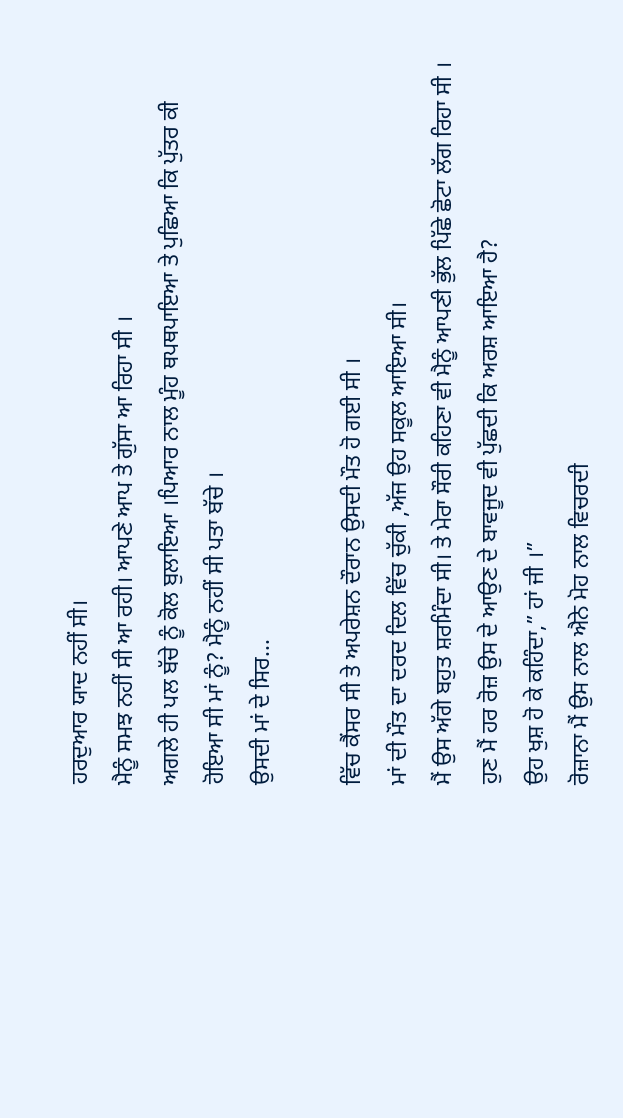ਹਰਦੁਆਰ ਯਾਦ ਨਹੀਂ ਸੀ।
ਮੈਨੂੰ ਸਮਝ ਨਹੀਂ ਸੀ ਆ ਰਹੀ। ਆਪਣੇ ਆਪ ਤੇ ਗੁੱਸਾ ਆ ਰਿਹਾ ਸੀ ।
ਅਗਲੇ ਹੀ ਪਲ ਬੱਚੇ ਨੂੰ ਕੋਲ ਬੁਲਾਇਆ ।ਪਿਆਰ ਨਾਲ ਮੂੰਹ ਥਪਥਪਾਇਆ ਤੇ ਪੁਛਿਆ ਕਿ ਪੁੱਤਰ ਕੀ ਹੋਇਆ ਸੀ ਮਾਂ ਨੂੰ? ਮੈਨੂੰ ਨਹੀਂ ਸੀ ਪਤਾ ਬੱਚੇ ।
ਉਸਦੀ ਮਾਂ ਦੇ ਸਿਰ...

ਵਿੱਚ ਕੈਂਸਰ ਸੀ ਤੇ ਅਪਰੇਸ਼ਨ ਦੌਰਾਨ ਉਸਦੀ ਮੌਤ ਹੋ ਗਈ ਸੀ ।
ਮਾਂ ਦੀ ਮੌਤ ਦਾ ਦਰਦ ਦਿਲ ਵਿੱਚ ਚੁੱਕੀ ,ਅੱਜ ਉਹ ਸਕੂਲ ਆਇਆ ਸੀ।
ਮੈਂ ਉਸ ਅੱਗੇ ਬਹੁਤ ਸ਼ਰਮਿੰਦਾ ਸੀ। ਤੇ ਮੇਰਾ ਸੌਰੀ ਕਹਿਣਾ ਵੀ ਮੈਨੂੰ ਆਪਣੀ ਭੁੱਲ ਪਿੱਛੇ ਛੋਟਾ ਲੱਗ ਰਿਹਾ ਸੀ ।
ਹੁਣ ਮੈਂ ਹਰ ਰੋਜ਼ ਉਸ ਦੇ ਆਉਣ ਦੇ ਬਾਵਜੂਦ ਵੀ ਪੁੱਛਦੀ ਕਿ ਅਰਸ਼ ਆਇਆ ਹੈ?
ਉਹ ਖੁਸ਼ ਹੋ ਕੇ ਕਹਿੰਦਾ,” ਹਾਂ ਜੀ ।”
ਰੋਜ਼ਾਨਾ ਮੈਂ ਉਸ ਨਾਲ ਐਨੇ ਮੋਹ ਨਾਲ ਵਿਚਰਦੀ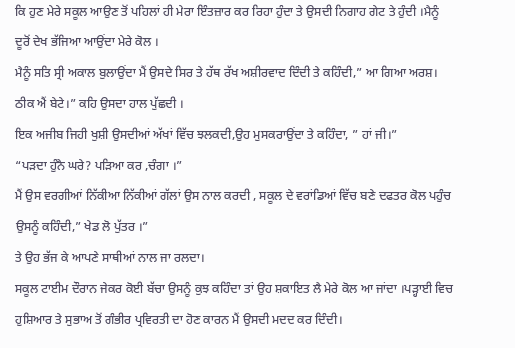ਕਿ ਹੁਣ ਮੇਰੇ ਸਕੂਲ ਆਉਣ ਤੋਂ ਪਹਿਲਾਂ ਹੀ ਮੇਰਾ ਇੰਤਜ਼ਾਰ ਕਰ ਰਿਹਾ ਹੁੰਦਾ ਤੇ ਉਸਦੀ ਨਿਗਾਹ ਗੇਟ ਤੇ ਹੁੰਦੀ ।ਮੈਨੂੰ ਦੂਰੋਂ ਦੇਖ ਭੱਜਿਆ ਆਉਂਦਾ ਮੇਰੇ ਕੋਲ ।
ਮੈਨੂੰ ਸਤਿ ਸ੍ਰੀ ਅਕਾਲ ਬੁਲਾਉਂਦਾ ਮੈਂ ਉਸਦੇ ਸਿਰ ਤੇ ਹੱਥ ਰੱਖ ਅਸ਼ੀਰਵਾਦ ਦਿੰਦੀ ਤੇ ਕਹਿੰਦੀ,” ਆ ਗਿਆ ਅਰਸ਼। ਠੀਕ ਐਂ ਬੇਟੇ।” ਕਹਿ ਉਸਦਾ ਹਾਲ ਪੁੱਛਦੀ ।
ਇਕ ਅਜੀਬ ਜਿਹੀ ਖੁਸ਼ੀ ਉਸਦੀਆਂ ਅੱਖਾਂ ਵਿੱਚ ਝਲਕਦੀ,ਉਹ ਮੁਸਕਰਾਉਂਦਾ ਤੇ ਕਹਿੰਦਾ, ” ਹਾਂ ਜੀ।”
“ਪੜਦਾ ਹੁੰਨੈ ਘਰੇ? ਪੜਿਆ ਕਰ ,ਚੰਗਾ ।”
ਮੈਂ ਉਸ ਵਰਗੀਆਂ ਨਿੱਕੀਆ ਨਿੱਕੀਆਂ ਗੱਲਾਂ ਉਸ ਨਾਲ ਕਰਦੀ , ਸਕੂਲ ਦੇ ਵਰਾਂਡਿਆਂ ਵਿੱਚ ਬਣੇ ਦਫਤਰ ਕੋਲ ਪਹੁੰਚ ਉਸਨੂੰ ਕਹਿੰਦੀ,” ਖੇਡ ਲੋ ਪੁੱਤਰ ।”
ਤੇ ਉਹ ਭੱਜ ਕੇ ਆਪਣੇ ਸਾਥੀਆਂ ਨਾਲ ਜਾ ਰਲਦਾ।
ਸਕੂਲ ਟਾਈਮ ਦੌਰਾਨ ਜੇਕਰ ਕੋਈ ਬੱਚਾ ਉਸਨੂੰ ਕੁਝ ਕਹਿੰਦਾ ਤਾਂ ਉਹ ਸ਼ਕਾਇਤ ਲੈ ਮੇਰੇ ਕੋਲ ਆ ਜਾਂਦਾ ।ਪੜ੍ਹਾਈ ਵਿਚ ਹੁਸ਼ਿਆਰ ਤੇ ਸੁਭਾਅ ਤੋਂ ਗੰਭੀਰ ਪ੍ਰਵਿਰਤੀ ਦਾ ਹੋਣ ਕਾਰਨ ਮੈਂ ਉਸਦੀ ਮਦਦ ਕਰ ਦਿੰਦੀ।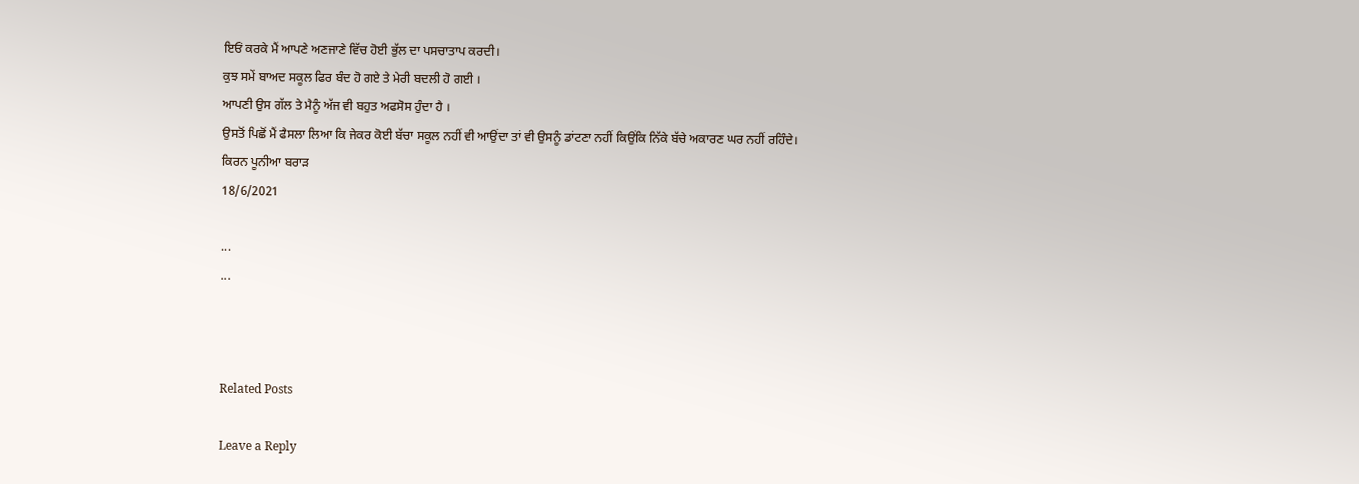ਇਓਂ ਕਰਕੇ ਮੈਂ ਆਪਣੇ ਅਣਜਾਣੇ ਵਿੱਚ ਹੋਈ ਭੁੱਲ ਦਾ ਪਸਚਾਤਾਪ ਕਰਦੀ।
ਕੁਝ ਸਮੇਂ ਬਾਅਦ ਸਕੂਲ ਫਿਰ ਬੰਦ ਹੋ ਗਏ ਤੇ ਮੇਰੀ ਬਦਲੀ ਹੋ ਗਈ ।
ਆਪਣੀ ਉਸ ਗੱਲ ਤੇ ਮੈਨੂੰ ਅੱਜ ਵੀ ਬਹੁਤ ਅਫਸੋਸ ਹੁੰਦਾ ਹੈ ।
ਉਸਤੋਂ ਪਿਛੋਂ ਮੈਂ ਫੈਸਲਾ ਲਿਆ ਕਿ ਜੇਕਰ ਕੋਈ ਬੱਚਾ ਸਕੂਲ ਨਹੀਂ ਵੀ ਆਉਂਦਾ ਤਾਂ ਵੀ ਉਸਨੂੰ ਡਾਂਟਣਾ ਨਹੀਂ ਕਿਉਂਕਿ ਨਿੱਕੇ ਬੱਚੇ ਅਕਾਰਣ ਘਰ ਨਹੀਂ ਰਹਿੰਦੇ।
ਕਿਰਨ ਪੂਨੀਆ ਬਰਾੜ
18/6/2021

...
...



Related Posts

Leave a Reply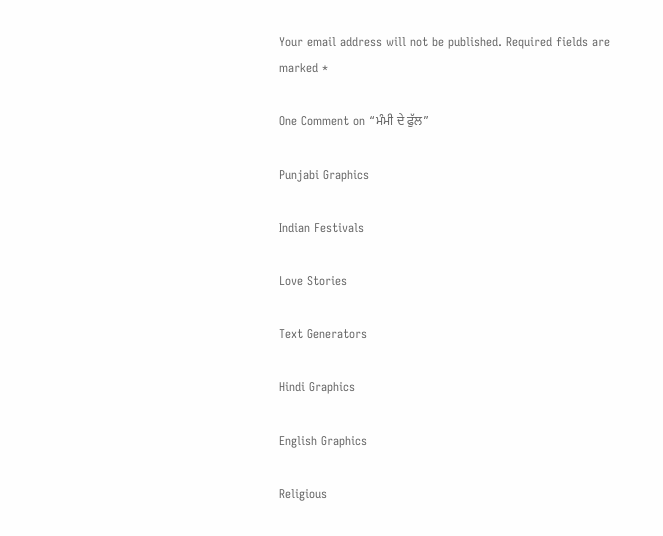Your email address will not be published. Required fields are marked *

One Comment on “ਮੰਮੀ ਦੇ ਫੁੱਲ”

Punjabi Graphics

Indian Festivals

Love Stories

Text Generators

Hindi Graphics

English Graphics

Religious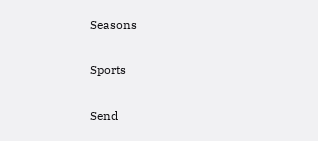Seasons

Sports

Send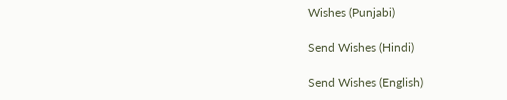Wishes (Punjabi)

Send Wishes (Hindi)

Send Wishes (English)